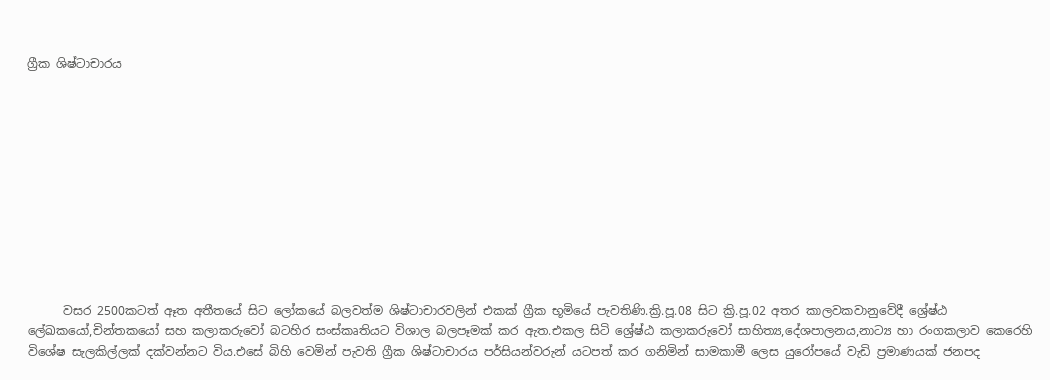ග්‍රීක ශිෂ්ටාචාරය











      වසර 2500කටත් ඈත අතීතයේ සිට ලෝකයේ බලවත්ම ශිෂ්ටාචාරවලින් එකක් ග්‍රීක භූමියේ පැවතිණි.ක්‍රි.පූ.08 සිට ක්‍රි.පූ.02 අතර කාලවකවානුවේදී ශ්‍රේෂ්ඨ ලේඛකයෝ,චින්තකයෝ සහ කලාකරුවෝ බටහිර සංස්කෘතියට විශාල බලපෑමක් කර ඇත.එකල සිටි ශ්‍රේෂ්ඨ කලාකරුවෝ සාහිත්‍ය,දේශපාලනය,නාට්‍ය හා රංගකලාව කෙරෙහි විශේෂ සැලකිල්ලක් දක්වන්නට විය.එසේ බිහි වෙමින් පැවති ග්‍රීක ශිෂ්ටාචාරය පර්සියන්වරුන් යටපත් කර ගනිමින් සාමකාමී ලෙස යුරෝපයේ වැඩි ප්‍රමාණයක් ජනපද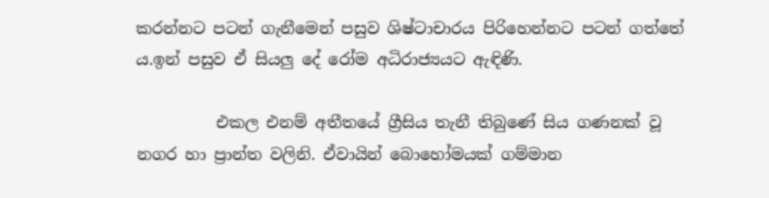කරන්නට පටන් ගැනීමෙන් පසුව ශිෂ්ටාචාරය පිරිහෙන්නට පටන් ගත්තේ ය.ඉන් පසුව ඒ සියලු දේ රෝම අධිරාජ්‍යයට ඇඳිණි.

          එකල එනම් අතීතයේ ග්‍රීසිය තැනී තිබුණේ සිය ගණනක් වූ නගර හා ප්‍රාන්ත වලිනි. ඒවායින් බොහෝමයක් ගම්මාන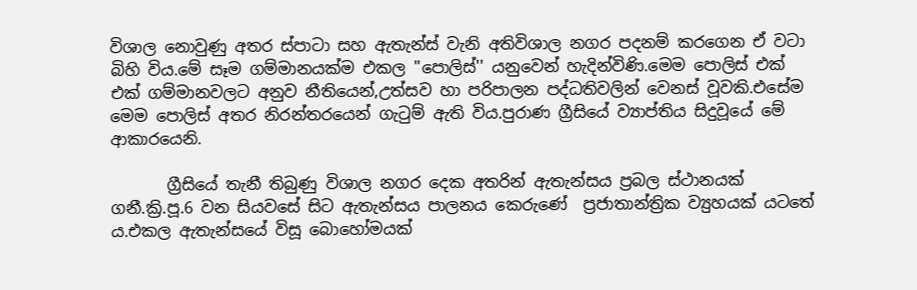විශාල නොවුණු අතර ස්පාටා සහ ඇතැන්ස් වැනි අතිවිශාල නගර පදනම් කරගෙන ඒ වටා බිහි විය.මේ සෑම ගම්මානයක්ම එකල ''පොලිස්'' යනුවෙන් හැදින්විණි.මෙම පොලිස් එක් එක් ගම්මානවලට අනුව නීතියෙන්,උත්සව හා පරිපාලන පද්ධතිවලින් වෙනස් වූවකි.එසේම මෙම පොලිස් අතර නිරන්තරයෙන් ගැටුම් ඇති විය.පුරාණ ග්‍රීසියේ ව්‍යාප්තිය සිදුවූයේ මේ ආකාරයෙනි.

       ග්‍රීසියේ තැනී තිබුණු විශාල නගර දෙක අතරින් ඇතැන්සය ප්‍රබල ස්ථානයක් ගනී.ක්‍රි.පූ.6 වන සියවසේ සිට ඇතැන්සය පාලනය කෙරුණේ  ප්‍රජාතාන්ත්‍රික ව්‍යුහයක් යටතේ ය.එකල ඇතැන්සයේ විසූ බොහෝමයක්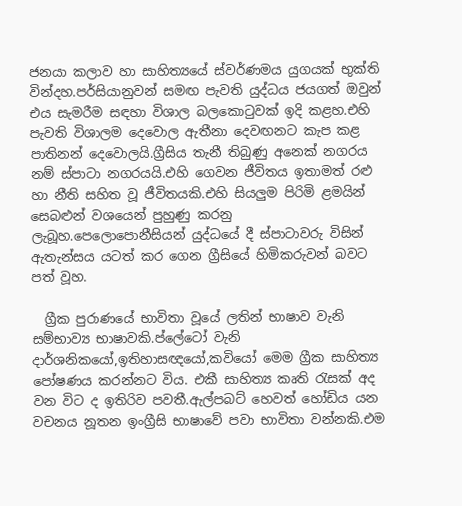ජනයා කලාව හා සාහිත්‍යයේ ස්වර්ණමය යුගයක් භුක්ති වින්දහ.පර්සියානුවන් සමඟ පැවති යුද්ධය ජයගත් ඔවුන් එය සැමරීම සඳහා විශාල බලකොටුවක් ඉදි කළහ.එහි පැවති විශාලම දෙවොල ඇතීනා දෙවඟනට කැප කළ පාතිනන් දෙවොලයි.ග්‍රීසිය තැනී තිබුණු අනෙක් නගරය නම් ස්පාටා නගරයයි.එහි ගෙවන ජීවිතය ඉතාමත් රළු හා නීති සහිත වූ ජීවිතයකි.එහි සියලුම පිරිමි ළමයින් සෙබළුන් වශයෙන් පුහුණු කරනු ලැබූහ.පෙලොපොනීසියන් යුද්ධයේ දී ස්පාටාවරු විසින් ඇතැන්සය යටත් කර ගෙන ග්‍රීසියේ හිමිකරුවන් බවට පත් වූහ.

  ග්‍රීක පුරාණයේ භාවිතා වූයේ ලතින් භාෂාව වැනි සම්භාව්‍ය භාෂාවකි.ප්ලේටෝ වැනි දාර්ශනිකයෝ,ඉතිහාසඥයෝ,කවියෝ මෙම ග්‍රීක සාහිත්‍ය පෝෂණය කරන්නට විය. එකී සාහිත්‍ය කෘති ‍රැසක් අද වන විට ද ඉතිරිව පවතී.ඇල්පබට් හෙවත් හෝඩිය යන වචනය නූතන ඉංග්‍රීසි භාෂාවේ පවා භාවිතා වන්නකි.එම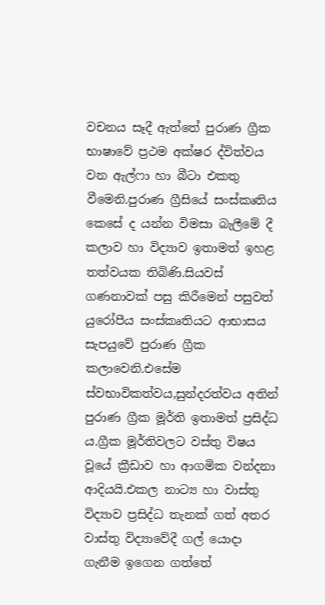වචනය සෑදී ඇත්තේ පුරාණ ග්‍රීක භාෂාවේ ප්‍රථම අක්ෂර ද්විත්වය වන ඇල්ෆා හා බීටා එකතු වීමෙනි.පුරාණ ග්‍රීසියේ සංස්කෘතිය කෙසේ ද යන්න විමසා බැලීමේ දී කලාව හා විද්‍යාව ඉතාමත් ඉහළ තත්වයක තිබිණි.සියවස් ගණනාවක් පසු කිරීමෙන් පසුවත් යුරෝපීය සංස්කෘතියට ආභාසය සැපයුවේ පුරාණ ග්‍රීක කලාවෙනි.එසේම ස්වභාවිකත්වය,සුන්දරත්වය අතින් පුරාණ ග්‍රීක මූර්ති ඉතාමත් ප්‍රසිද්ධ ය.ග්‍රීක මූර්තිවලට වස්තු විෂය වූයේ ක්‍රීඩාව හා ආගමික වන්දනා ආදියයි.එකල නාට්‍ය හා වාස්තු විද්‍යාව ප්‍රසිද්ධ තැනක් ගත් අතර වාස්තු විද්‍යාවේදී ගල් යොදා ගැනීම ඉගෙන ගත්තේ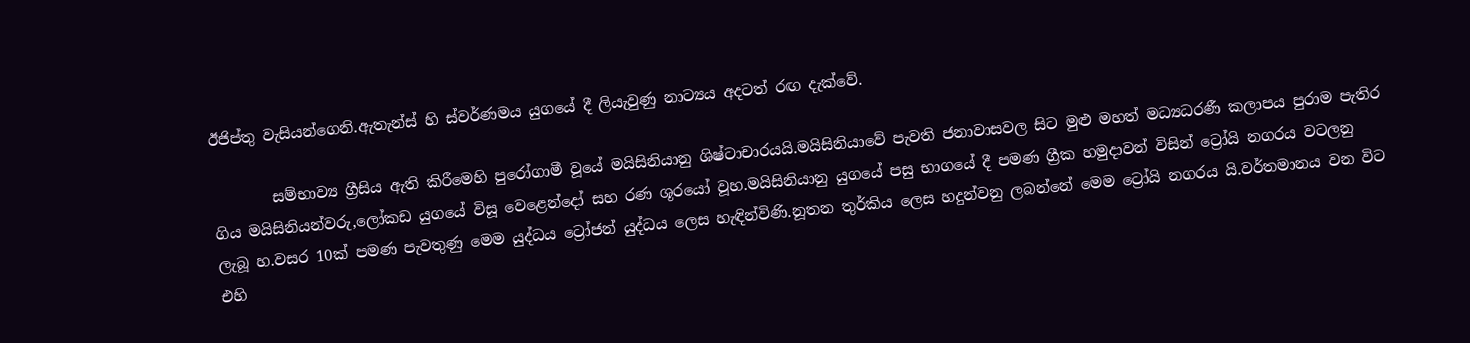ඊජිප්තු වැසියන්ගෙනි.ඇතැන්ස් හි ස්වර්ණමය යුගයේ දී ලියැවුණු නාට්‍යය අදටත් රඟ දැක්වේ.

        සම්භාව්‍ය ග්‍රීසිය ඇති කිරීමෙහි පුරෝගාමී වූයේ මයිසිනියානු ශිෂ්ටාචාරයයි.මයිසිනියාවේ පැවති ජනාවාසවල සිට මුළු මහත් මධ්‍යධරණී කලාපය පුරාම පැතිර ගිය මයිසිනියන්වරු,ලෝකඩ යුගයේ විසූ වෙළෙන්දෝ සහ රණ ශූරයෝ වූහ.මයිසිනියානු යුගයේ පසු භාගයේ දී පමණ ග්‍රීක හමුදාවන් විසින් ට්‍රෝයි නගරය වටලනු ලැබූ හ.වසර 10ක් පමණ පැවතුණු මෙම යුද්ධය ට්‍රෝජන් යුද්ධය ලෙස හැඳින්විණි.නූතන තුර්කිය ලෙස හදුන්වනු ලබන්නේ මෙම ට්‍රෝයි නගරය යි.වර්තමානය වන විට එහි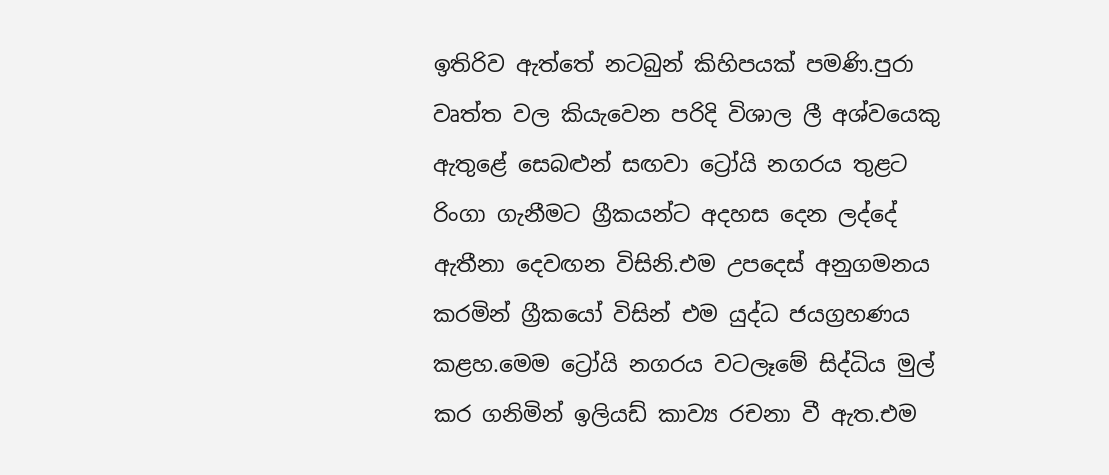ඉතිරිව ඇත්තේ නටබුන් කිහිපයක් පමණි.පුරා වෘත්ත වල කියැවෙන පරිදි විශාල ලී අශ්වයෙකු ඇතුළේ සෙබළුන් සඟවා ට්‍රෝයි නගරය තුළට රිංගා ගැනීමට ග්‍රීකයන්ට අදහස දෙන ලද්දේ ඇතීනා දෙවඟන විසිනි.එම උපදෙස් අනුගමනය කරමින් ග්‍රීකයෝ විසින් එම යුද්ධ ජයග්‍රහණය කළහ.මෙම ට්‍රෝයි නගරය වටලෑමේ සිද්ධිය මුල් කර ගනිමින් ඉලියඩ් කාව්‍ය රචනා වී ඇත.එම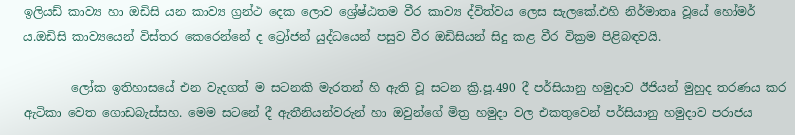ඉලියඩ් කාව්‍ය හා ඔඩිසි යන කාව්‍ය ග්‍රන්ථ දෙක ලොව ශ්‍රේෂ්ඨතම වීර කාව්‍ය ද්විත්වය ලෙස සැලකේ.එහි නිර්මාතෘ වූයේ හෝමර් ය.ඔඩිසි කාව්‍යයෙන් විස්තර කෙරෙන්නේ ද ට්‍රෝජන් යුද්ධයෙන් පසුව වීර ඔඩිසියන් සිදු කළ වීර වික්‍රම පිළිබඳවයි.

        ලෝක ඉතිහාසයේ එන වැදගත් ම සටනකි මැරතන් හි ඇති වූ සටන ක්‍රි.පූ.490 දී පර්සියානු හමුදාව ඊජියන් මුහුද තරණය කර ඇටිකා වෙත ගොඩබැස්සහ. මෙම සටනේ දී ඇතීනියන්වරුන් හා ඔවුන්ගේ මිත්‍ර හමුදා වල එකතුවෙන් පර්සියානු හමුදාව පරාජය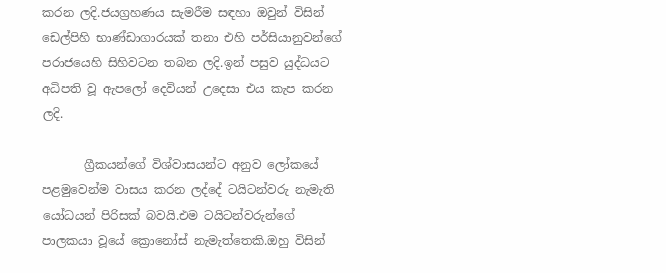කරන ලදි.ජයග්‍රහණය සැමරීම සඳහා ඔවුන් විසින් ඩෙල්පිහි භාණ්ඩාගාරයක් තනා එහි පර්සියානුවන්ගේ පරාජයෙහි සිහිවටන තබන ලදි.ඉන් පසුව යුද්ධයට අධිපති වූ ඇපලෝ දෙවියන් උදෙසා එය කැප කරන ලදි.

       ග්‍රීකයන්ගේ විශ්වාසයන්ට අනුව ලෝකයේ පළමුවෙන්ම වාසය කරන ලද්දේ ටයිටන්වරු නැමැති යෝධයන් පිරිසක් බවයි.එම ටයිටන්වරුන්ගේ පාලකයා වූයේ ක්‍රොනෝස් නැමැත්තෙකි.ඔහු විසින්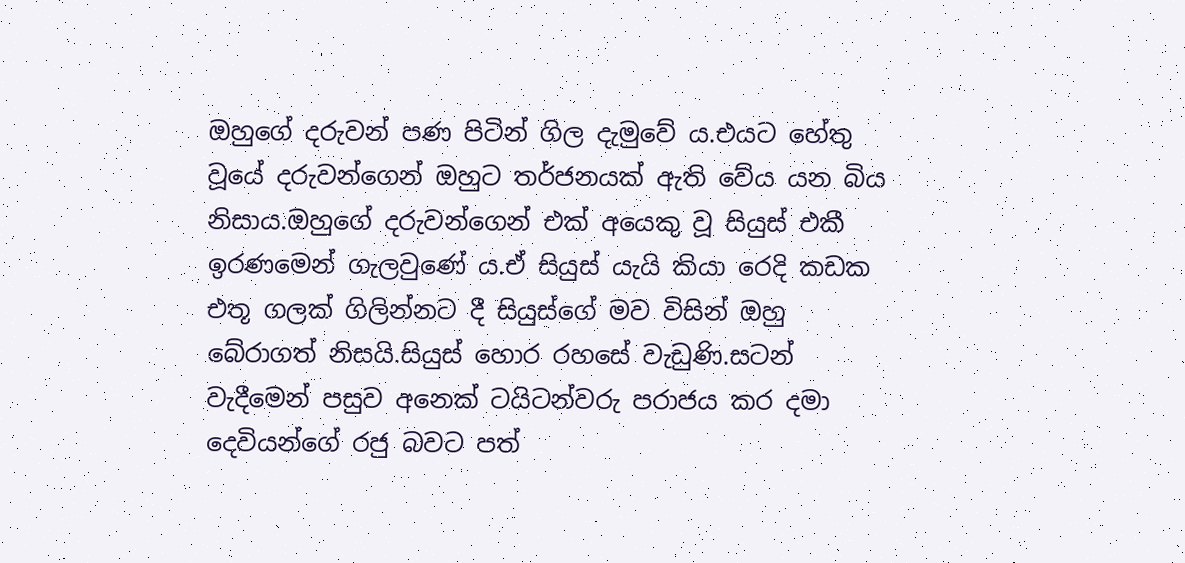ඔහුගේ දරුවන් පණ පිටින් ගිල දැමුවේ ය.එයට හේතු වූයේ දරුවන්ගෙන් ඔහුට තර්ජනයක් ඇති වේය යන බිය නිසාය.ඔහුගේ දරුවන්ගෙන් එක් අයෙකු වූ සියුස් එකී ඉරණමෙන් ගැලවුණේ ය.ඒ සියුස් යැයි කියා රෙදි කඩක එතූ ගලක් ගිලින්නට දී සියුස්ගේ මව විසින් ඔහු බේරාගත් නිසයි.සියුස් හොර රහසේ වැඩුණි.සටන් වැදීමෙන් පසුව අනෙක් ටයිටන්වරු පරාජය කර දමා දෙවියන්ගේ රජු බවට පත්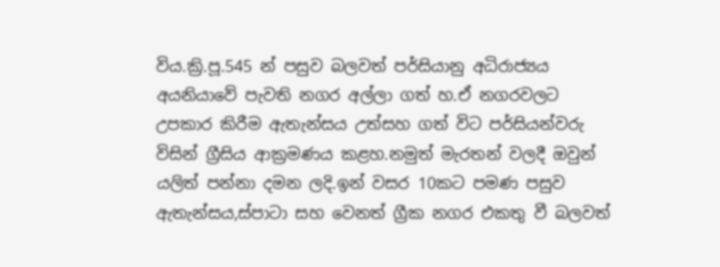විය.ක්‍රි.පූ.545 න් පසුව බලවත් පර්සියානු අධිරාජ්‍යය අයනියාවේ පැවති නගර අල්ලා ගත් හ.ඒ නගරවලට උපකාර කිරීම ඇතැන්සය උත්සහ ගත් විට පර්සියන්වරු විසින් ග්‍රීසිය ආක්‍රමණය කළහ.නමුත් මැරතන් වලදී ඔවුන් යලිත් පන්නා දමන ලදි.ඉන් වසර 10කට පමණ පසුව ඇතැන්සය,ස්පාටා සහ වෙනත් ග්‍රීක නගර එකතු වී බලවත්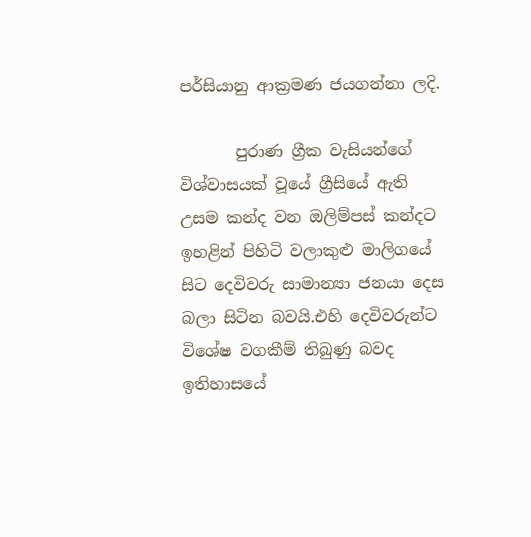පර්සියානු ආක්‍රමණ ජයගන්නා ලදි.

       පුරාණ ග්‍රීක වැසියන්ගේ විශ්වාසයක් වූයේ ග්‍රීසියේ ඇති උසම කන්ද වන ඔලිම්පස් කන්දට ඉහළින් පිහිටි වලාකුළු මාලිගයේ සිට දෙවිවරු සාමාන්‍යා ජනයා දෙස බලා සිටින බවයි.එහි දෙවිවරුන්ට විශේෂ වගකීම් තිබුණු බවද ඉතිහාසයේ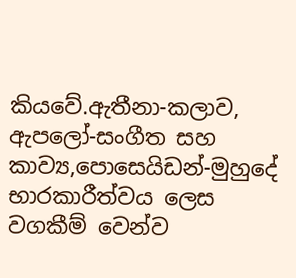කියවේ.ඇතීනා-කලාව, ඇපලෝ-සංගීත සහ කාව්‍ය,පොසෙයිඩන්-මුහුදේ භාරකාරීත්වය ලෙස වගකීම් වෙන්ව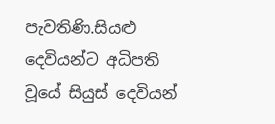පැවතිණි.සියළු දෙවියන්ට අධිපති වූයේ සියුස් දෙවියන්‍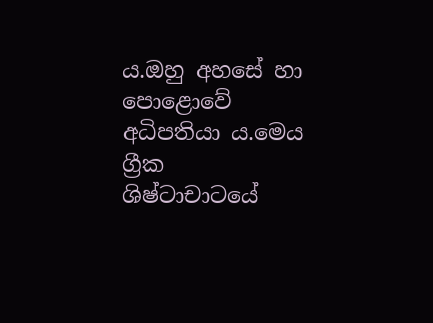ය.ඔහු අහසේ හා පොළොවේ අධිපතියා ය.මෙය ග්‍රීක ශිෂ්ටාචාට‍යේ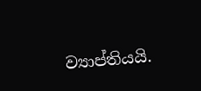ව්‍යාප්තියයි.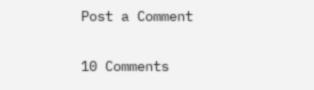Post a Comment

10 Comments